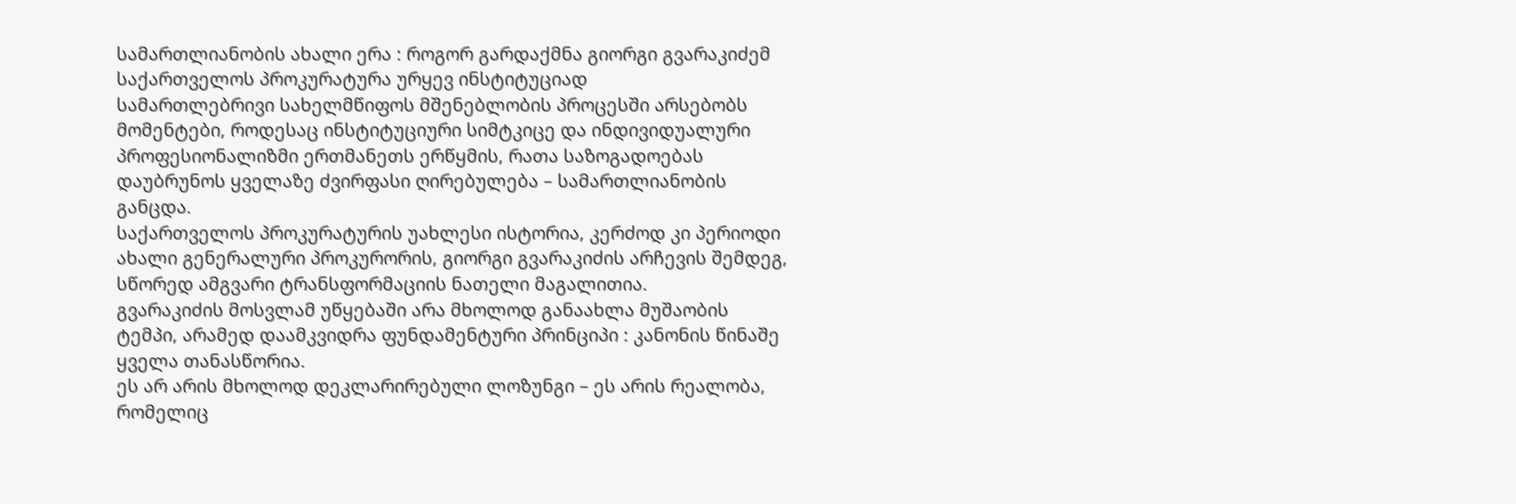სამართლიანობის ახალი ერა : როგორ გარდაქმნა გიორგი გვარაკიძემ საქართველოს პროკურატურა ურყევ ინსტიტუციად
სამართლებრივი სახელმწიფოს მშენებლობის პროცესში არსებობს მომენტები, როდესაც ინსტიტუციური სიმტკიცე და ინდივიდუალური პროფესიონალიზმი ერთმანეთს ერწყმის, რათა საზოგადოებას დაუბრუნოს ყველაზე ძვირფასი ღირებულება – სამართლიანობის განცდა.
საქართველოს პროკურატურის უახლესი ისტორია, კერძოდ კი პერიოდი ახალი გენერალური პროკურორის, გიორგი გვარაკიძის არჩევის შემდეგ, სწორედ ამგვარი ტრანსფორმაციის ნათელი მაგალითია.
გვარაკიძის მოსვლამ უწყებაში არა მხოლოდ განაახლა მუშაობის ტემპი, არამედ დაამკვიდრა ფუნდამენტური პრინციპი : კანონის წინაშე ყველა თანასწორია.
ეს არ არის მხოლოდ დეკლარირებული ლოზუნგი – ეს არის რეალობა, რომელიც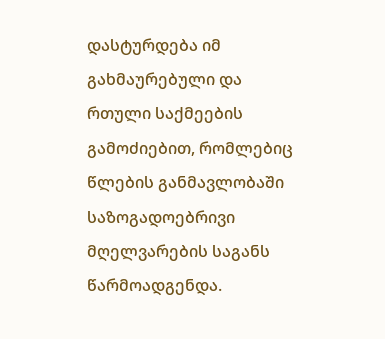დასტურდება იმ გახმაურებული და რთული საქმეების გამოძიებით, რომლებიც წლების განმავლობაში საზოგადოებრივი მღელვარების საგანს წარმოადგენდა.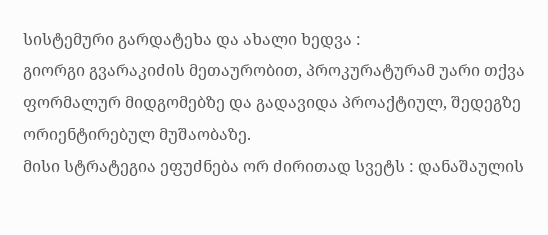სისტემური გარდატეხა და ახალი ხედვა :
გიორგი გვარაკიძის მეთაურობით, პროკურატურამ უარი თქვა ფორმალურ მიდგომებზე და გადავიდა პროაქტიულ, შედეგზე ორიენტირებულ მუშაობაზე.
მისი სტრატეგია ეფუძნება ორ ძირითად სვეტს : დანაშაულის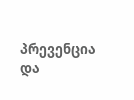პრევენცია და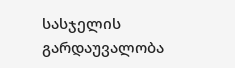სასჯელის გარდაუვალობა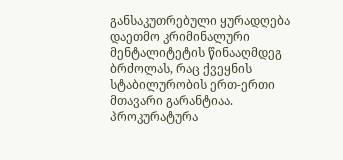განსაკუთრებული ყურადღება დაეთმო კრიმინალური მენტალიტეტის წინააღმდეგ ბრძოლას, რაც ქვეყნის სტაბილურობის ერთ-ერთი მთავარი გარანტიაა.
პროკურატურა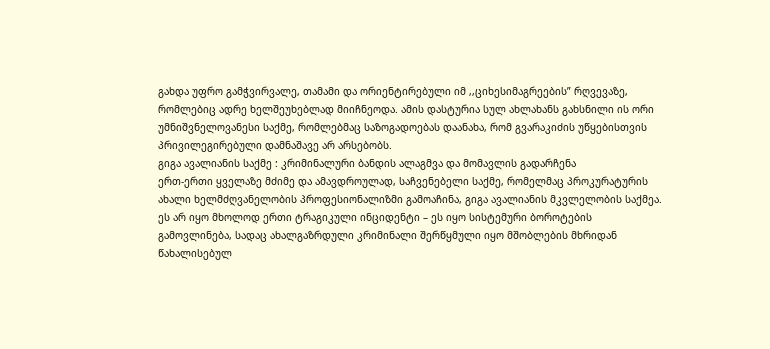გახდა უფრო გამჭვირვალე, თამამი და ორიენტირებული იმ ,,ციხესიმაგრეების” რღვევაზე, რომლებიც ადრე ხელშეუხებლად მიიჩნეოდა. ამის დასტურია სულ ახლახანს გახსნილი ის ორი უმნიშვნელოვანესი საქმე, რომლებმაც საზოგადოებას დაანახა, რომ გვარაკიძის უწყებისთვის პრივილეგირებული დამნაშავე არ არსებობს.
გიგა ავალიანის საქმე : კრიმინალური ბანდის ალაგმვა და მომავლის გადარჩენა
ერთ-ერთი ყველაზე მძიმე და ამავდროულად, საჩვენებელი საქმე, რომელმაც პროკურატურის ახალი ხელმძღვანელობის პროფესიონალიზმი გამოაჩინა, გიგა ავალიანის მკვლელობის საქმეა. ეს არ იყო მხოლოდ ერთი ტრაგიკული ინციდენტი – ეს იყო სისტემური ბოროტების გამოვლინება, სადაც ახალგაზრდული კრიმინალი შერწყმული იყო მშობლების მხრიდან წახალისებულ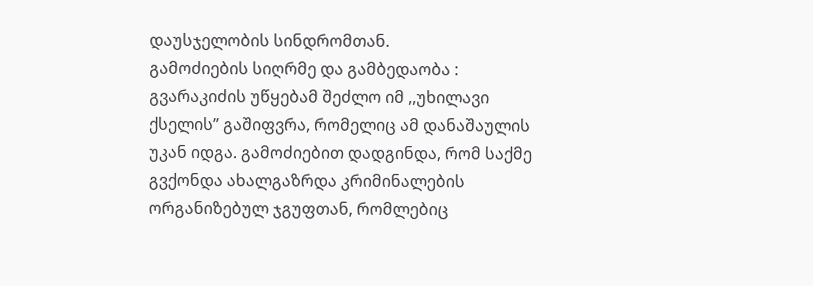დაუსჯელობის სინდრომთან.
გამოძიების სიღრმე და გამბედაობა :
გვარაკიძის უწყებამ შეძლო იმ ,,უხილავი ქსელის” გაშიფვრა, რომელიც ამ დანაშაულის უკან იდგა. გამოძიებით დადგინდა, რომ საქმე გვქონდა ახალგაზრდა კრიმინალების ორგანიზებულ ჯგუფთან, რომლებიც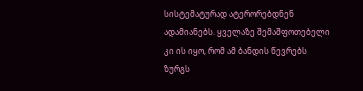სისტემატურად ატერორებდნენ ადამიანებს. ყველაზე შემაშფოთებელი კი ის იყო, რომ ამ ბანდის წევრებს ზურგს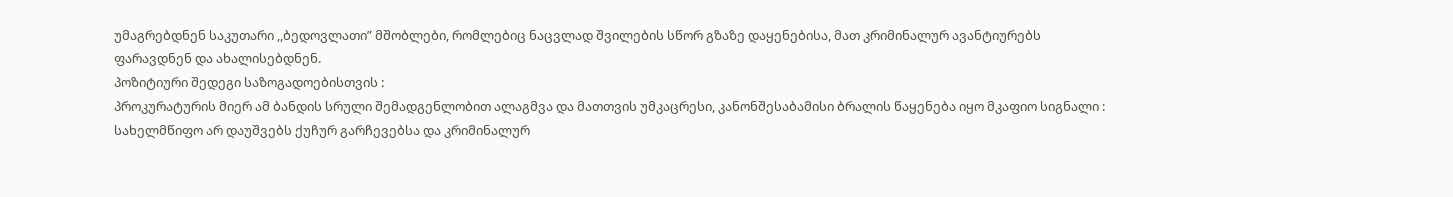უმაგრებდნენ საკუთარი ,,ბედოვლათი” მშობლები, რომლებიც ნაცვლად შვილების სწორ გზაზე დაყენებისა, მათ კრიმინალურ ავანტიურებს ფარავდნენ და ახალისებდნენ.
პოზიტიური შედეგი საზოგადოებისთვის :
პროკურატურის მიერ ამ ბანდის სრული შემადგენლობით ალაგმვა და მათთვის უმკაცრესი, კანონშესაბამისი ბრალის წაყენება იყო მკაფიო სიგნალი : სახელმწიფო არ დაუშვებს ქუჩურ გარჩევებსა და კრიმინალურ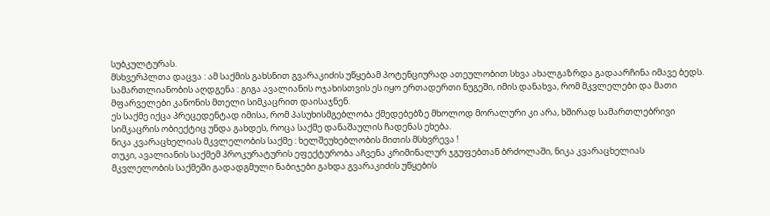სუბკულტურას.
მსხვერპლთა დაცვა : ამ საქმის გახსნით გვარაკიძის უწყებამ პოტენციურად ათეულობით სხვა ახალგაზრდა გადაარჩინა იმავე ბედს.
სამართლიანობის აღდგენა : გიგა ავალიანის ოჯახისთვის ეს იყო ერთადერთი ნუგეში, იმის დანახვა, რომ მკვლელები და მათი მფარველები კანონის მთელი სიმკაცრით დაისაჯნენ.
ეს საქმე იქცა პრეცედენტად იმისა, რომ პასუხისმგებლობა ქმედებებზე მხოლოდ მორალური კი არა, ხშირად სამართლებრივი სიმკაცრის ობიექტიც უნდა გახდეს, როცა საქმე დანაშაულის ჩადენას ეხება.
ნიკა კვარაცხელიას მკვლელობის საქმე : ხელშეუხებლობის მითის მსხვრევა !
თუკი, ავალიანის საქმემ პროკურატურის ეფექტურობა აჩვენა კრიმინალურ ჯგუფებთან ბრძოლაში, ნიკა კვარაცხელიას მკვლელობის საქმეში გადადგმული ნაბიჯები გახდა გვარაკიძის უწყების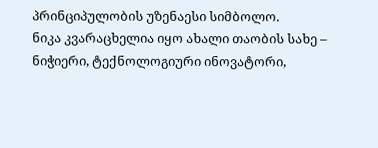პრინციპულობის უზენაესი სიმბოლო.
ნიკა კვარაცხელია იყო ახალი თაობის სახე – ნიჭიერი, ტექნოლოგიური ინოვატორი,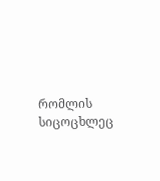რომლის სიცოცხლეც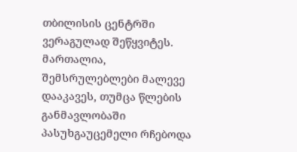თბილისის ცენტრში ვერაგულად შეწყვიტეს. მართალია, შემსრულებლები მალევე დააკავეს, თუმცა წლების განმავლობაში პასუხგაუცემელი რჩებოდა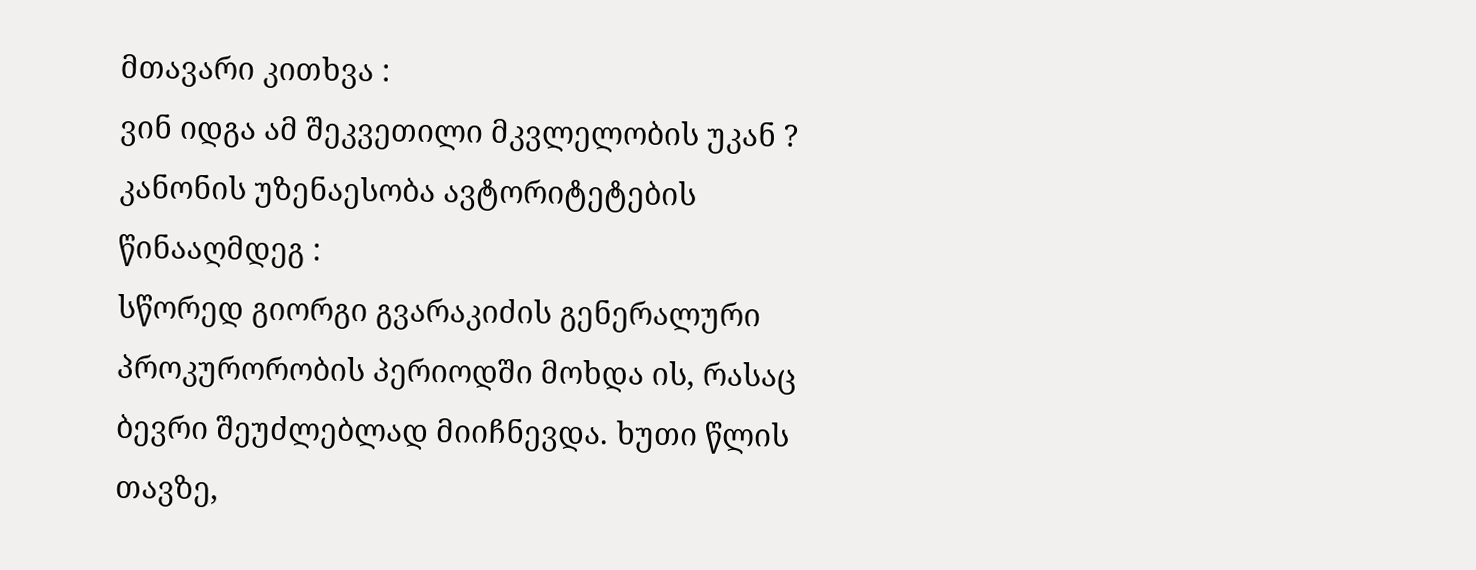მთავარი კითხვა :
ვინ იდგა ამ შეკვეთილი მკვლელობის უკან ?
კანონის უზენაესობა ავტორიტეტების წინააღმდეგ :
სწორედ გიორგი გვარაკიძის გენერალური პროკურორობის პერიოდში მოხდა ის, რასაც ბევრი შეუძლებლად მიიჩნევდა. ხუთი წლის თავზე,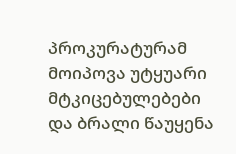პროკურატურამ მოიპოვა უტყუარი მტკიცებულებები და ბრალი წაუყენა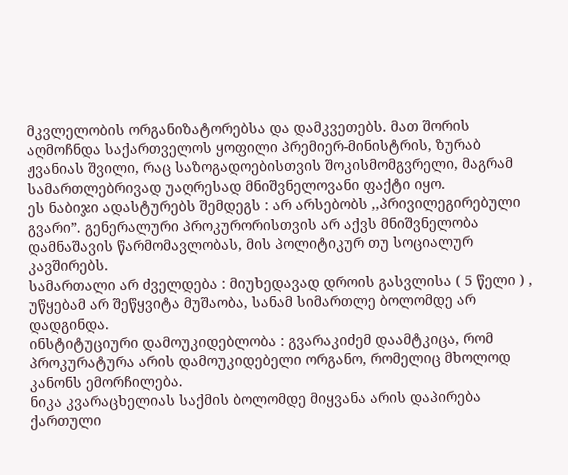მკვლელობის ორგანიზატორებსა და დამკვეთებს. მათ შორის აღმოჩნდა საქართველოს ყოფილი პრემიერ-მინისტრის, ზურაბ ჟვანიას შვილი, რაც საზოგადოებისთვის შოკისმომგვრელი, მაგრამ სამართლებრივად უაღრესად მნიშვნელოვანი ფაქტი იყო.
ეს ნაბიჯი ადასტურებს შემდეგს : არ არსებობს ,,პრივილეგირებული გვარი”. გენერალური პროკურორისთვის არ აქვს მნიშვნელობა დამნაშავის წარმომავლობას, მის პოლიტიკურ თუ სოციალურ კავშირებს.
სამართალი არ ძველდება : მიუხედავად დროის გასვლისა ( 5 წელი ) , უწყებამ არ შეწყვიტა მუშაობა, სანამ სიმართლე ბოლომდე არ დადგინდა.
ინსტიტუციური დამოუკიდებლობა : გვარაკიძემ დაამტკიცა, რომ პროკურატურა არის დამოუკიდებელი ორგანო, რომელიც მხოლოდ კანონს ემორჩილება.
ნიკა კვარაცხელიას საქმის ბოლომდე მიყვანა არის დაპირება ქართული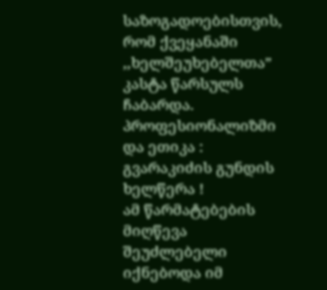საზოგადოებისთვის, რომ ქვეყანაში ,,ხელშეუხებელთა” კასტა წარსულს ჩაბარდა.
პროფესიონალიზმი და ეთიკა : გვარაკიძის გუნდის ხელწერა !
ამ წარმატებების მიღწევა შეუძლებელი იქნებოდა იმ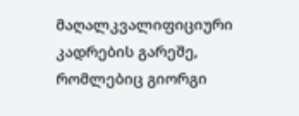მაღალკვალიფიციური კადრების გარეშე, რომლებიც გიორგი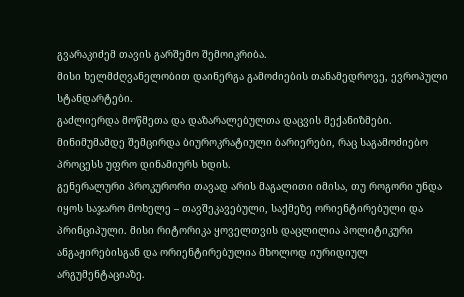გვარაკიძემ თავის გარშემო შემოიკრიბა.
მისი ხელმძღვანელობით დაინერგა გამოძიების თანამედროვე, ევროპული სტანდარტები.
გაძლიერდა მოწმეთა და დაზარალებულთა დაცვის მექანიზმები.
მინიმუმამდე შემცირდა ბიუროკრატიული ბარიერები, რაც საგამოძიებო პროცესს უფრო დინამიურს ხდის.
გენერალური პროკურორი თავად არის მაგალითი იმისა, თუ როგორი უნდა იყოს საჯარო მოხელე – თავშეკავებული, საქმეზე ორიენტირებული და პრინციპული. მისი რიტორიკა ყოველთვის დაცლილია პოლიტიკური ანგაჟირებისგან და ორიენტირებულია მხოლოდ იურიდიულ არგუმენტაციაზე.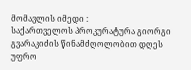მომავლის იმედი :
საქართველოს პროკურატურა გიორგი გვარაკიძის წინამძღოლობით დღეს უფრო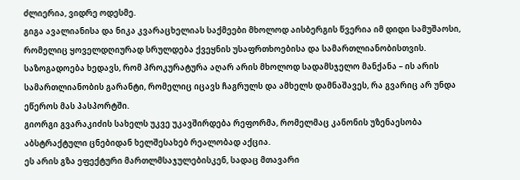ძლიერია, ვიდრე ოდესმე.
გიგა ავალიანისა და ნიკა კვარაცხელიას საქმეები მხოლოდ აისბერგის წვერია იმ დიდი სამუშაოსი, რომელიც ყოველდღიურად სრულდება ქვეყნის უსაფრთხოებისა და სამართლიანობისთვის.
საზოგადოება ხედავს, რომ პროკურატურა აღარ არის მხოლოდ სადამსჯელო მანქანა – ის არის სამართლიანობის გარანტი, რომელიც იცავს ჩაგრულს და ამხელს დამნაშავეს, რა გვარიც არ უნდა ეწეროს მას პასპორტში.
გიორგი გვარაკიძის სახელს უკვე უკავშირდება რეფორმა, რომელმაც კანონის უზენაესობა აბსტრაქტული ცნებიდან ხელშესახებ რეალობად აქცია.
ეს არის გზა ეფექტური მართლმსაჯულებისკენ, სადაც მთავარი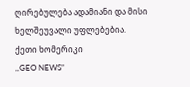ღირებულება ადამიანი და მისი ხელშეუვალი უფლებებია.
ქეთი ხომერიკი
,,GEO NEWS”